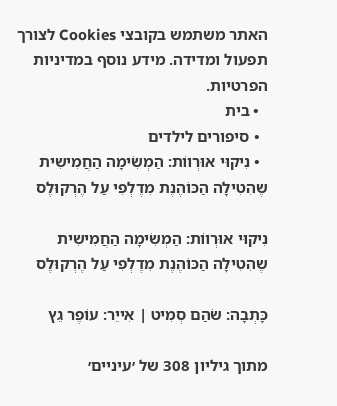האתר משתמש בקובצי Cookies לצורך תפעול ומדידה. מידע נוסף במדיניות הפרטיות.
  • בית
  • סיפורים לילדים
  • נִיקוּי אוּרְווֹת: הַמְשִׂימָה הַחֲמִישִית שֶהִטִילָה הַכּוֹהֶנֶת מִדֶלְפִי עַל הֶרְקוּלֶס

נִיקוּי אוּרְווֹת: הַמְשִׂימָה הַחֲמִישִית שֶהִטִילָה הַכּוֹהֶנֶת מִדֶלְפִי עַל הֶרְקוּלֶס

כָּתְבָה: שֹהַם סְמִיט | אִייֵר: עוֹפֶר גֵץ

מתוך גיליון 308 של ׳עיניים׳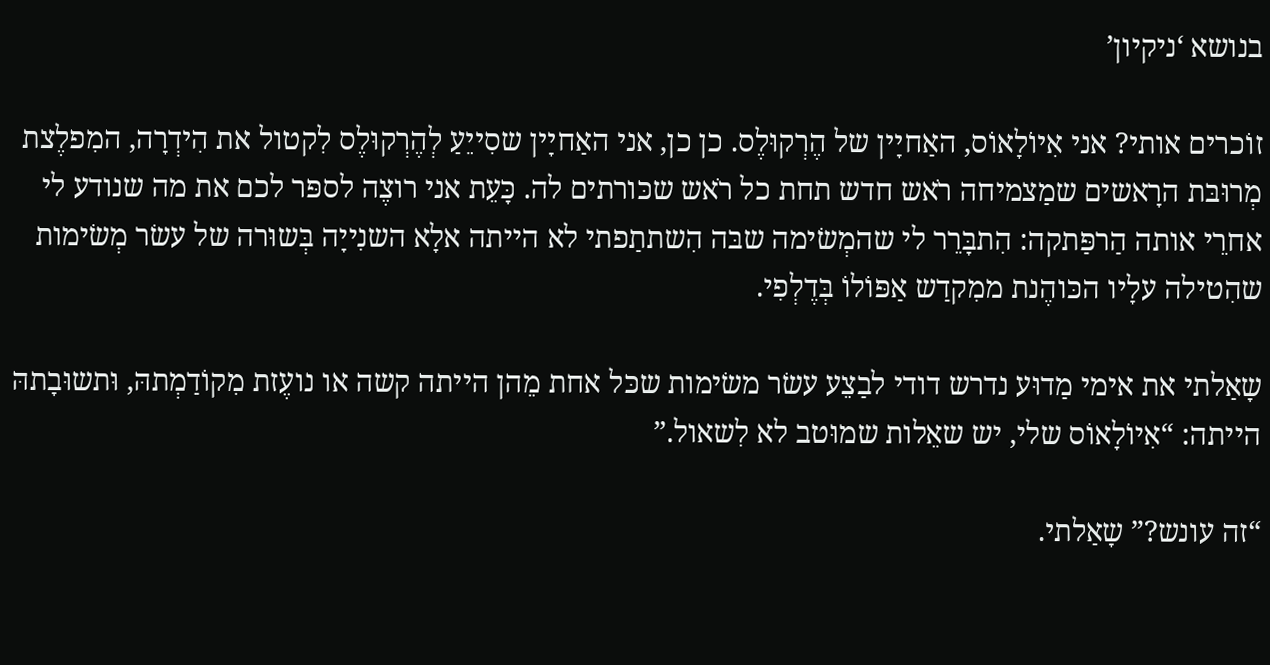בנושא ‘ניקיון’

זוֹכרים אותי? אני אִיוֹלָאוֹס, האַחיָין של הֶרְקוּלֶס. כן כן, אני האַחיָין שסִייֵעַ לְהֶרְקוּלֶס לִקטול את הִידְרָה, המִפלֶצת מְרוּבּת הרָאשים שמַצמיחה רֹאש חדש תחת כל רֹאש שכּורתים לה. כָּעֵת אני רוצֶה לספּר לכם את מה שנודע לי אחרֵי אותה הַרפַּתקה: הִתבָּרֵר לי שהמְשׂימה שבּה הִשתתַפתי לא הייתה אלָא השנִייָה בְּשוּרה של עשׂר מְשׂימות שהִטילה עלָיו הכּוהֶנת ממִקדַש אַפּוֹלוֹ בְּדֶלְפִי.

שָאַלתי את אימי מַדוּע נדרש דודי לבַצֵע עשׂר משׂימות שכּל אחת מֵהן הייתה קשה או נועֶזת מִקוֹדַמְתהּ, וּתשוּבָתהּ הייתה: “אִיוֹלָאוֹס שלי, יש שאֵלות שמוּטב לא לִשאול.”

“זה עונש?” שָאַלתי.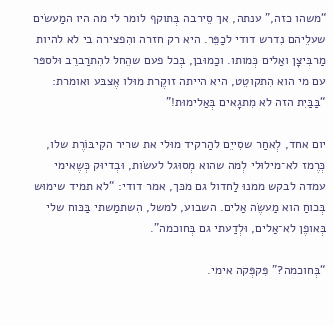“משהו כזה,” ענתה, אך סֵירבה בְּתוקף לומר לי מה היו המַעשׂים שעלֵיהם נִדרש דודי לכַפֵּר. היא רק חזרה והִפצירה בי לא להיות מַרבִּיצָן ואַלים כְּמותו. וכַמוּבן, בְּכל פעם שהֵחל להִתרַברֵב וּלספּר עם מי הוא הִתקוטֵט, היא הייתה זוקֶרת מוּלו אֶצבּע ואומרת: “בַּבַּיִת הזה לא מִתגָאים בְּאַלימוּת!”

יום אחד, לְאחַר שסִייֵם להַרקיד מוּלי את שריר הקִיבּוֹרֶת שלו, כְּרֶמז לא־מילוּלי לְמה שהוא מְסוּגל לעשׂות, וּבְדיוּק כְּשֶאימי עמדה לבקש ממנוּ לַחדול גם מכּך, אמר דודי: “לא תמיד שימוּש בְּכוחַ הוא מַעשֶׂה אַלים. השבוע, למשל, הִשתמַשתי בַּכּוח שלי בְּאופֶן לא־אַלים, וּלְדַעתי גם בְּחוכמה”.

“בְּחוכמה?” פִּקפְּקה אימי.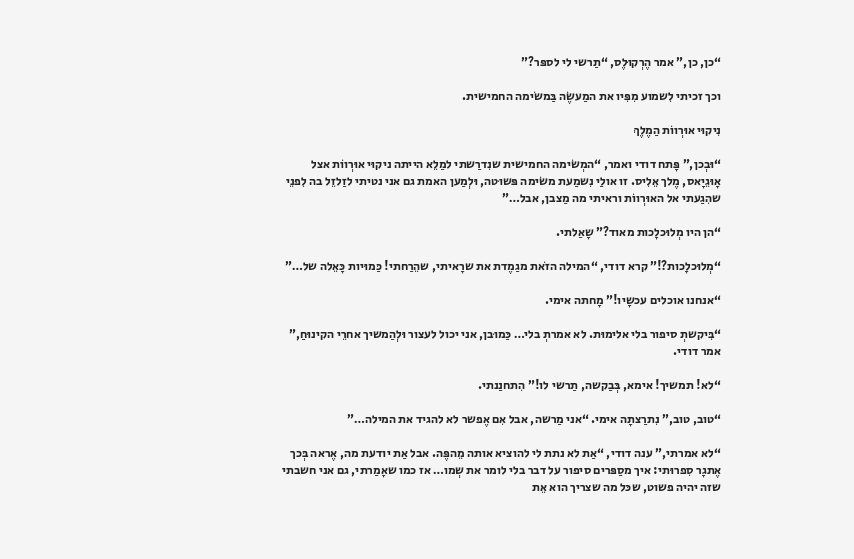“כן, כן,” אמר הֶרְקוּלֶס, “תַרשי לי לספּר?”

וכך זכיתי לִשמוע מִפִּיו את המַעשֶׂה בַּמשׂימה החמישית.

נִיקוּי אוּרְווֹת הַמֶלֶךְ

“וּבְכן,” פָּתח דודי ואמר, “המְשׂימה החמישית שנִדרַשתי למַלֵא הייתה ניקוּי אוּרְווֹת אצל אָוּגֵיָאס, מֶלך אֵלִיס. זו אולַי נִשמַעת משׂימה פּשוּטה, וּלְמַען האמת גם אני נטיתי לזַלזֵל בה לִפנֵי שהִגַעתי אל האוּרְווֹת וראיתי מה מַצבן, אבל…”

“הן היו מְלוּכלָכות מאוד?” שָאַלתי.

“מְלוּכלָכות?!” קרא דודי, “המילה הזֹאת מגַמֶדת את שרָאיתי, שהֵרַחתי! כַּמוּיות כָּאֵלה של…”

“אנחנו אוכלים עכשָיו!” מָחתה אימי.

“בִּיקשתְ סיפור בלי אלימוּת. לא אמרתְ בלי… כַּמוּבן, אני יכול לעצור וּלְהַמשיך אחרֵי הקינוּחַ,” אמר דודי.

“לא! תמשיך! אימא, בְּבַקשה, תַרשי לו!” הִתחנַנתי.

“טוב, טוב,” נִתרַצתָה אימי. “אני מַרשה, אבל אִם אֶפשר לא להגיד את המילה…”

“לא אמרתי,” ענה דודי, “אַת לא נתת לי להוציא אותה מֵהפֶּה. אבל אַת יודעת מה, אֶראה בְּכך אֶתגָר סִפרוּתי: איך מסַפּרים סיפור על דבר בלי לומר את שְמו… אז כמו שאָמַרתי, גם אני חשבתי שזה יהיה פשוט, שכּל מה שצריך הוא אֵת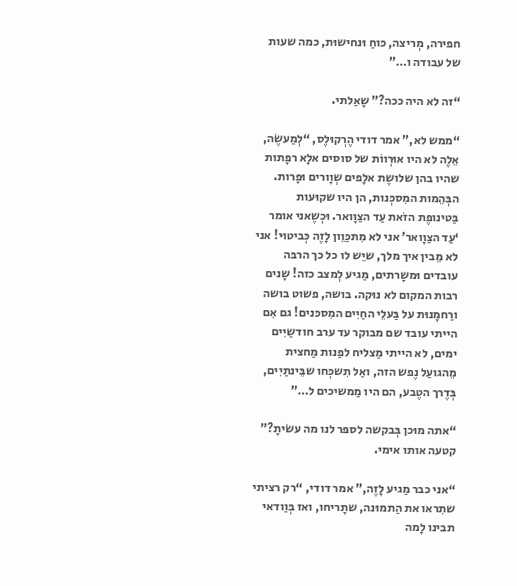חפירה, מְריצה, כּוחַ וּנחישוּת, כמה שעות של עבודה ו…”

“זה לא היה ככה?” שָאַלתי.

“ממש לא,” אמר דודי הֶרְקוּלֶס, “לְמַעשֶׂה, אֵלֶה לא היו אוּרְווֹת של סוסים אלָא רפָתות שהיו בהן שלושֶת אלָפים שְוָורים וּפָרות. הבְּהֵמות המִסכְּנות, הן היו שקוּעות בַּטינופֶת הזֹאת עַד הצַוָואר. וּכְשֶאני אומר ‘עַד הצַוָואר’ אני לא מִתכַּוֵון לָזֶה כְּביטוּי! אני לא מֵבין איך מלך, שיֵש לו כל כך הרבּה עובדים וּמשָרתים, מַגיע לְמצב כזה! שָנים רבות המקום לא נוּקה. בושה, פשוט בושה ורַחמָנוּת על בַּעלֵי החַיִים המִסכּנים! גם אִם הייתי עובד שם מבוקר עד ערב חודשַיִים ימים, לא הייתי מַצליח לפַנות מַחצית מֵהגועַל נֶפש הזה, ואַל תִשכְּחו שבֵּינתַיִים, בְּדֶרך הטֶבע, הם היו מַמשיכים ל…”

“אתה מוּכן בְּבקשה לספּר לנו מה עשׂיתָ?” קטעה אותו אימי.

“אני כבר מַגיע לָזֶה,” אמר דודי, “רק רציתי שתִראו את הַתמוּנה, שתָריחו, ואז בְּוַודאי תבינו לָמה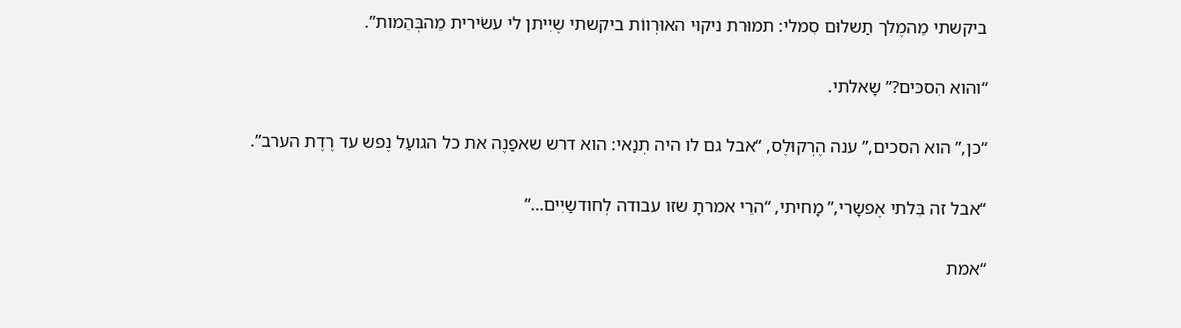ביקשתי מֵהמֶלך תַשלוּם סִמלי: תמוּרת ניקוּי האוּרְווֹת ביקשתי שֶיִיתן לי עשׂירית מֵהבְּהֵמות”.

“והוא הִסכּים?” שָאלתי.

“כן,” הוא הסכים,” ענה הֶרְקוּלֶס, “אבל גם לו היה תְנַאי: הוא דרש שאפַנֶה את כל הגועַל נֶפש עד רֶדֶת הערב”.

“אבל זה בִּלתי אֶפשָרי,” מָחיתי, “הרֵי אמרתָ שזו עבודה לְחודשַיִים…”

“אמת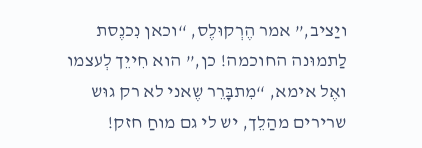ויַציב,” אמר הֶרְקוּלֶס, “וכאן נִכנֶסת לַתמוּנה החוכמה! כן,” הוא חִייֵך לְעצמו ואֶל אימא, “מִתבָּרֵר שֶאני לא רק גוּש שרירים מהַלֵך, יש לי גם מוחַ חזק!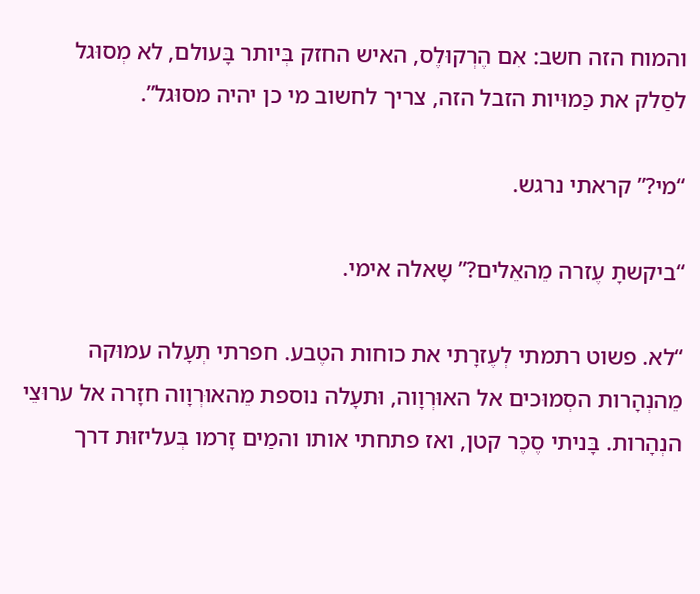והמוח הזה חשב: אִם הֶרְקוּלֶס, האיש החזק בְּיותר בָּעולם, לא מְסוּגל לסַלק את כַּמוּיות הזבל הזה, צריך לחשוב מי כן יהיה מסוּגל”.

“מי?” קראתי נרגש.

“ביקשתָ עֶזרה מֵהאֵלים?” שָאלה אימי.

“לא. פשוט רתמתי לְעֶזרָתי את כוחות הטֶבע. חפרתי תְעָלה עמוּקה מֵהנְהָרות הסְמוּכים אל האוּרְוָוה, וּתעָלה נוספת מֵהאוּרְוָוה חזָרה אל ערוּצֵי הנְהָרות. בָּניתי סֶכֶר קטן, ואז פתחתי אותו והמַים זָרמו בְּעליזוּת דרך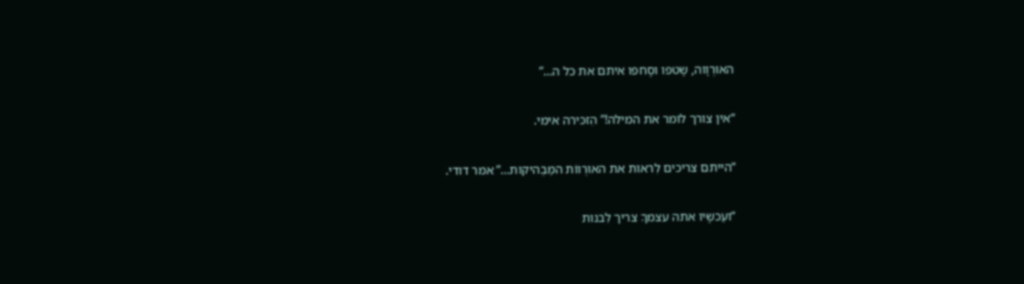האוּרְוָוה, שָטפו וסָחפו איתם את כל ה…”

“אין צורך לומר את המילה!” הִזכּירה אימי.

“הייתם צריכים לִראות את האוּרְווֹת המַבְהיקות…” אמר דודי.

“ועַכשָיו אתה עצמךָ צריך לִבנות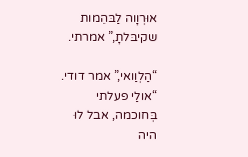אוּרְוָוה לַבּהֵמות שקיבּלתָ,” אמרתי.

“הַלְוַואי,” אמר דודי. “אולַי פעלתי בְּחוכמה, אבל לוּ היה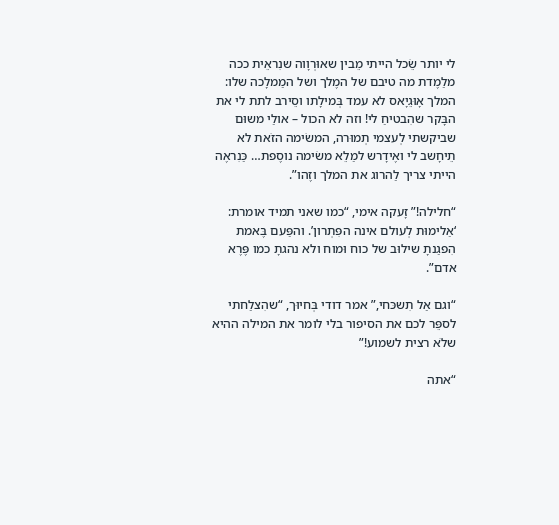לי יותר שֵׂכל הייתי מֵבין שאוּרְוָוה שנִראֵית ככה מלַמֶדת מה טיבם של המֶלך ושל המַמלָכה שלו: המלך אָוּגֵיָאס לא עמד בְּמילָתו וסֵירב לתת לי את הבָּקר שהִבטיחַ לי! וזה לא הכול – אולַי משוּם שביקשתי לְעצמי תְמוּרה, המשׂימה הזֹאת לא תֵיחָשב לי ואֶידָרש למַלֵא משׂימה נוסֶפת… כַּנִראֶה הייתי צריך לַהרוג את המלך וזֶהו”.

“חלילה!” זָעקה אימי, “כמו שאני תמיד אומרת: ‘אַלימוּת לְעולם אינה הפִּתְרון’. והפַּעם בֶּאמת הִפגַנתָ שילוּב של כוח וּמוח ולא נהגתָ כמו פֶּרֶא אדם”.

“וגם אַל תִשכּחי,” אמר דודי בְּחיוּך, “שהִצלַחתי לספֵּר לכם את הסיפור בלי לומר את המילה ההיא שלֹא רצית לשמוע!”

“אתה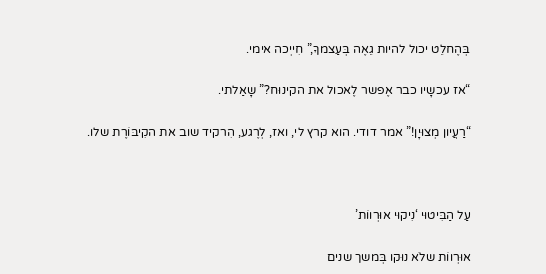בְּהֶחלֵט יכול להיות גֵאֶה בְּעַצמךָ,” חִייְכה אימי.

“אז עכשָיו כבר אֶפשר לֶאכול את הקינוּח?” שָאַלתי.

“רַעֲיון מְצוּיָן!” אמר דודי. הוא קרץ לי, ואז, לְרֶגע, הִרקיד שוב את הקִיבּוֹרֶת שלו.



עַל הַבִּיטוּי ‘נִיקוּי אוּרְווֹת’

אוּרְווֹת שלֹא נוּקו בְּמשך שנים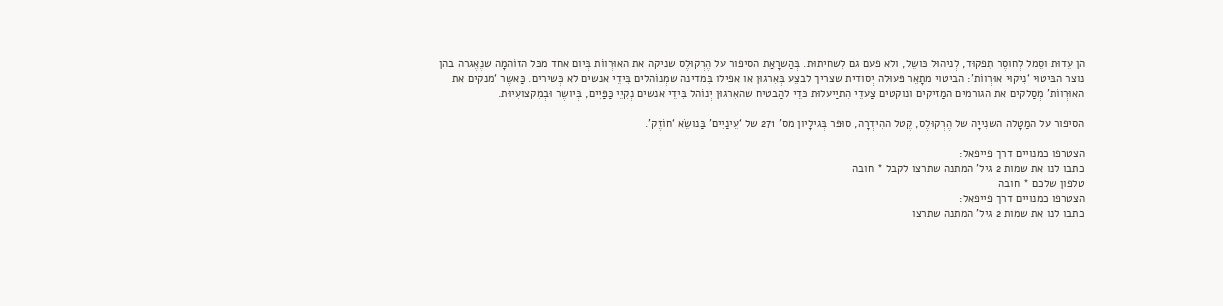הן עֵדוּת וסֵמל לְחוסֶר תִפקוּד, לְניהוּל כּושֵל, ולא פעם גם לִשחיתוּת. בְּהַשרָאַת הסיפור על הֶרְקוּלֶס שניקה את האוּרְווֹת בְּיום אחד מכּל הזוֹהמָה שנֶאֶגרה בהן נוצר הבּיטוּי ‘נִיקוּי אוּרְווֹת’: הביטוי מתָאֵר פּעוּלה יְסודית שצריך לבצֵע בְּאִרגוּן או אפילו בִּמדינה שמְנוֹהלים בִּידֵי אנשים לא כְּשירים. כַּאשֶר ‘מנקים את האוּרְווֹת’ מְסַלקים את הגורמים המַזיקים ונוקטים צַעדֵי הִתיַיעלוּת כּדֵי להַבטיח שהאִרגוּן יְנוֹהל בִּידֵי אנשים נְקִיֵי כַּפַּיִים, בְּיושֶר וּבְמִקצועִיוּת.

הסיפור על המַטָלה השנִייָה של הֶרְקוּלֶס, קֶטל ההִידְרָה, סוּפּר בְּגילָיון מס’ 271 של ‘עֵינַיִים’ בַּנושֵׂא ‘חוֹזֶק’.

הצטרפו כמנויים דרך פייפאל:
כתבו לנו את שמות 2 גיל' המתנה שתרצו לקבל * חובה
טלפון שלכם * חובה
הצטרפו כמנויים דרך פייפאל:
כתבו לנו את שמות 2 גיל' המתנה שתרצו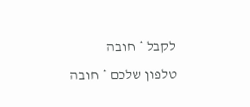לקבל * חובה
טלפון שלכם * חובה